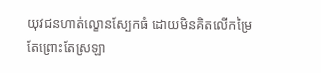យុវជនហាត់ល្ខោនស្បែកធំ ដោយមិនគិតលើកម្រៃ តែព្រោះតែស្រឡា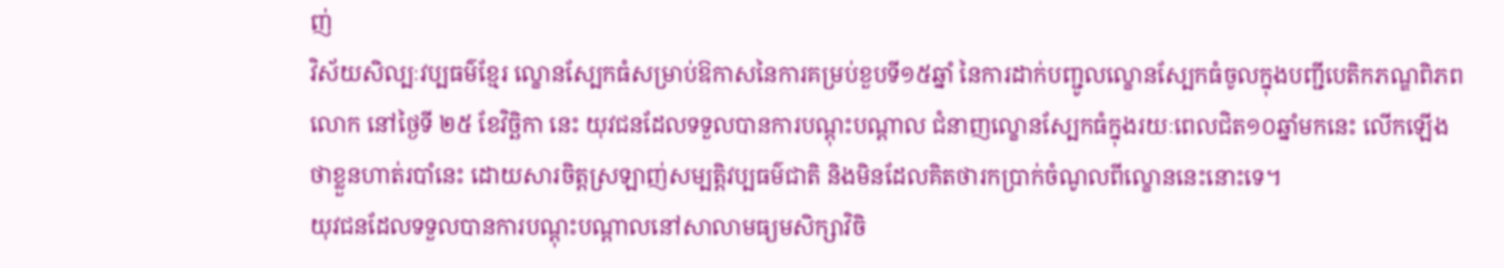ញ់
វិស័យសិល្បៈវប្បធម៌ខ្មែរ ល្ខោនស្បែកធំសម្រាប់ឱកាសនៃការគម្រប់ខួបទី១៥ឆ្នាំ នៃការដាក់បញ្ជូលល្ខោនស្បែកធំចូលក្នុងបញ្ជីបេតិកភណ្ឌពិភពលោក នៅថ្ងៃទី ២៥ ខែវិច្ឆិកា នេះ យុវជនដែលទទួលបានការបណ្តុះបណ្តាល ជំនាញល្ខោនស្បែកធំក្នុងរយៈពេលជិត១០ឆ្នាំមកនេះ លើកឡើងថាខ្លួនហាត់របាំនេះ ដោយសារចិត្តស្រឡាញ់សម្បត្តិវប្បធម៌ជាតិ និងមិនដែលគិតថារកប្រាក់ចំណូលពីល្ខោននេះនោះទេ។
យុវជនដែលទទួលបានការបណ្តុះបណ្តាលនៅសាលាមធ្យមសិក្សាវិចិ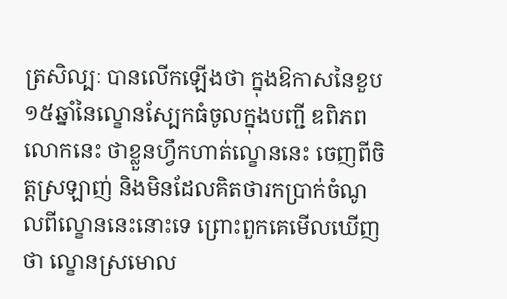ត្រសិល្បៈ បានលើកឡើងថា ក្នុងឱកាសនៃខួប១៥ឆ្នាំនៃល្ខោនស្បែកធំចូលក្នុងបញ្ជី ឌពិភពលោកនេះ ថាខ្លួនហ្វឹកហាត់ល្ខោននេះ ចេញពីចិត្តស្រឡាញ់ និងមិនដែលគិតថារកប្រាក់ចំណូលពីល្ខោននេះនោះទេ ព្រោះពួកគេមើលឃើញថា ល្ខោនស្រមោល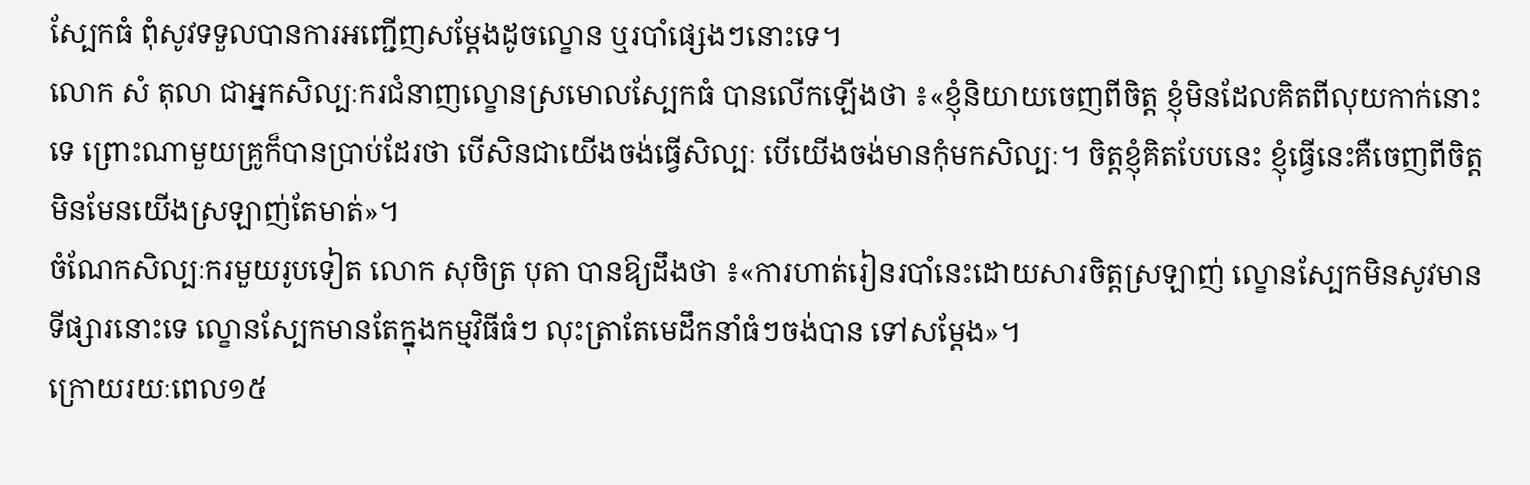ស្បែកធំ ពុំសូវទទួលបានការអញ្ជើញសម្តែងដូចល្ខោន ឬរបាំផ្សេងៗនោះទេ។
លោក សំ តុលា ជាអ្នកសិល្បៈករជំនាញល្ខោនស្រមោលស្បែកធំ បានលើកឡើងថា ៖«ខ្ញុំនិយាយចេញពីចិត្ត ខ្ញុំមិនដែលគិតពីលុយកាក់នោះទេ ព្រោះណាមួយគ្រូក៏បានប្រាប់ដែរថា បើសិនជាយើងចង់ធ្វើសិល្បៈ បើយើងចង់មានកុំមកសិល្បៈ។ ចិត្តខ្ញុំគិតបែបនេះ ខ្ញុំធ្វើនេះគឺចេញពីចិត្ត មិនមែនយើងស្រឡាញ់តែមាត់»។
ចំណែកសិល្បៈករមួយរូបទៀត លោក សុចិត្រ បុតា បានឱ្យដឹងថា ៖«ការហាត់រៀនរបាំនេះដោយសារចិត្តស្រឡាញ់ ល្ខោនស្បែកមិនសូវមានទីផ្សារនោះទេ ល្ខោនស្បែកមានតែក្នុងកម្មវិធីធំៗ លុះត្រាតែមេដឹកនាំធំៗចង់បាន ទៅសម្តែង»។
ក្រោយរយៈពេល១៥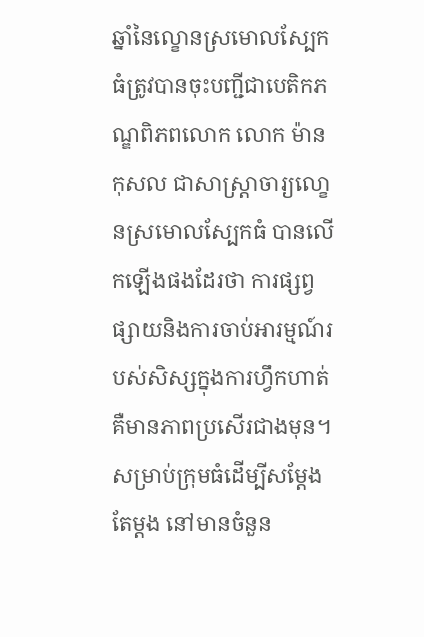ឆ្នាំនៃល្ខោនស្រមោលស្បែកធំត្រូវបានចុះបញ្ជីជាបេតិកភណ្ឌពិភពលោក លោក ម៉ាន កុសល ជាសាស្ត្រាចារ្យលោ្ខនស្រមោលស្បែកធំ បានលើកឡើងផងដែរថា ការផ្សព្វផ្សាយនិងការចាប់អារម្មណ៍របស់សិស្សក្នុងការហ្វឹកហាត់គឺមានភាពប្រសើរជាងមុន។ សម្រាប់ក្រុមធំដើម្បីសម្តែងតែម្តង នៅមានចំនួន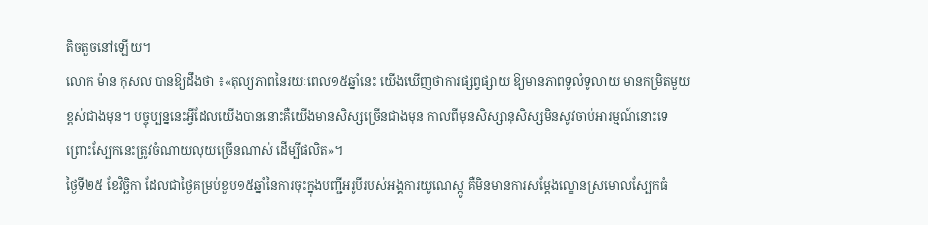តិចតួចនៅឡើយ។
លោក ម៉ាន កុសល បានឱ្យដឹងថា ៖«តុល្យភាពនៃរយៈពេល១៥ឆ្នាំនេះ យើងឃើញថាការផ្សព្វផ្សាយ ឱ្យមានភាពទូលំទូលាយ មានកម្រិតមួយខ្ពស់ជាងមុន។ បច្ចុប្បន្ននេះអ្វីដែលយើងបាននោះគឺយើងមានសិស្សច្រើនជាងមុន កាលពីមុនសិស្សានុសិស្សមិនសូវចាប់អារម្មណ៍នោះទេ ព្រោះស្បែកនេះត្រូវចំណាយលុយច្រើនណាស់ ដើម្បីផលិត»។
ថ្ងៃទី២៥ ខែវិច្ឆិកា ដែលជាថ្ងៃគម្រប់ខួប១៥ឆ្នាំនៃការចុះក្នុងបញ្ជីអរូបីរបស់អង្គការយូណេស្កូ គឺមិនមានការសម្តែងល្ខោនស្រមោលស្បែកធំ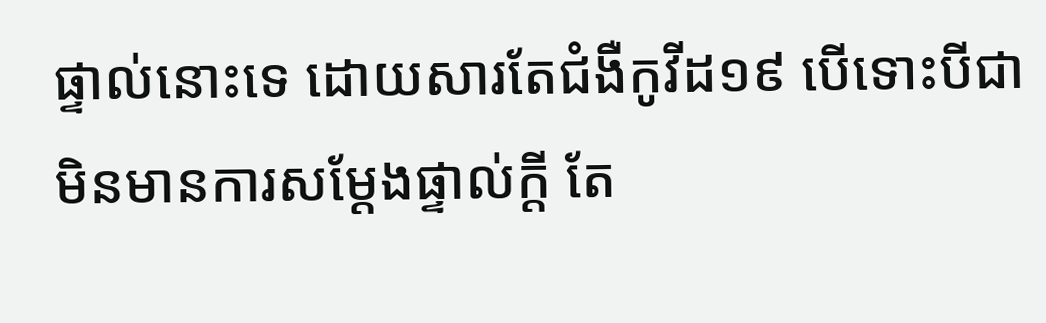ផ្ទាល់នោះទេ ដោយសារតែជំងឺកូវីដ១៩ បើទោះបីជាមិនមានការសម្តែងផ្ទាល់ក្តី តែ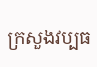ក្រសួងវប្បធ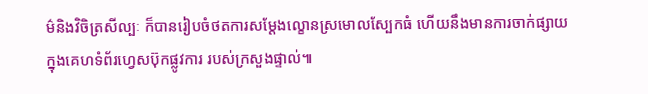ម៌និងវិចិត្រសីល្បៈ ក៏បានរៀបចំថតការសម្តែងល្ខោនស្រមោលស្បែកធំ ហើយនឹងមានការចាក់ផ្សាយ ក្នុងគេហទំព័រហ្វេសប៊ុកផ្លូវការ របស់ក្រសួងផ្ទាល់៕